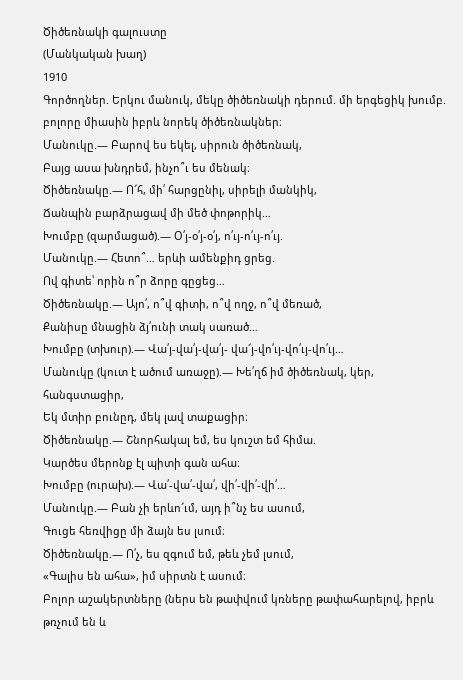Ծիծեռնակի գալուստը
(Մանկական խաղ)
1910
Գործողներ. Երկու մանուկ, մեկը ծիծեռնակի դերում. մի երգեցիկ խումբ. բոլորը միասին իբրև նորեկ ծիծեռնակներ։
Մանուկը.— Բարով ես եկել, սիրուն ծիծեռնակ,
Բայց ասա խնդրեմ, ինչո՞ւ ես մենակ։
Ծիծեռնակը.— Ո՜հ, մի՛ հարցընիլ, սիրելի մանկիկ,
Ճանպին բարձրացավ մի մեծ փոթորիկ…
Խումբը (զարմացած).— Օ՛յ-օ՛յ-օ՛յ, ո՛ւյ-ո՛ւյ-ո՛ւյ.
Մանուկը.— Հետո՞… երևի ամենքիդ ցրեց.
Ով գիտե՝ որին ո՞ր ձորը գըցեց…
Ծիծեռնակը.— Այո՛, ո՞վ գիտի, ո՞վ ողջ, ո՞վ մեռած,
Քանիսը մնացին ձյ՛ունի տակ սառած…
Խումբը (տխուր).— Վա՛յ-վա՛յ-վա՛յ- վա՜յ-վո՛ւյ-վո՛ւյ-վո՛ւյ…
Մանուկը (կուտ է ածում առաջը).— Խե՛ղճ իմ ծիծեռնակ, կեր, հանգստացիր,
Եկ մտիր բունըդ, մեկ լավ տաքացիր։
Ծիծեռնակը.— Շնորհակալ եմ, ես կուշտ եմ հիմա.
Կարծես մերոնք էլ պիտի գան ահա։
Խումբը (ուրախ).— Վա՛-վա՛-վա՛, վի՛-վի՛-վի՛…
Մանուկը.— Բան չի երևո՜ւմ, այդ ի՞նչ ես ասում,
Գուցե հեռվիցը մի ձայն ես լսում։
Ծիծեռնակը.— Ո՛չ, ես զգում եմ, թեև չեմ լսում,
«Գալիս են ահա», իմ սիրտն է ասում։
Բոլոր աշակերտները (ներս են թափվում կռները թափահարելով, իբրև թռչում են և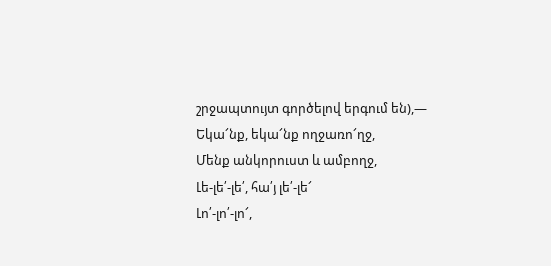շրջապտույտ գործելով երգում են),—
Եկա՜նք, եկա՜նք ողջառո՜ղջ,
Մենք անկորուստ և ամբողջ,
Լե-լե՛-լե՛, հա՛յ լե՛-լե՜
Լո՛-լո՛-լո՜,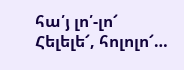հա՛յ լո՛-լո՜
Հելելե՜, հոլոլո՜…